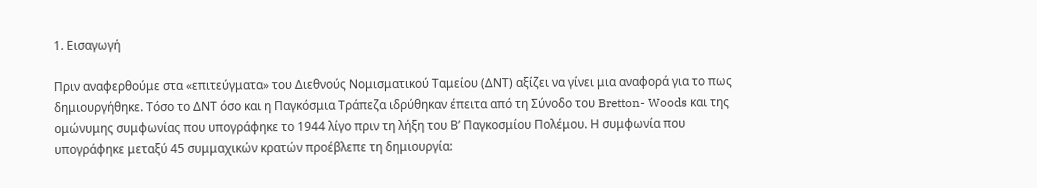1. Εισαγωγή

Πριν αναφερθούμε στα «επιτεύγματα» του Διεθνούς Νομισματικού Ταμείου (ΔΝΤ) αξίζει να γίνει μια αναφορά για το πως δημιουργήθηκε. Τόσο το ΔΝΤ όσο και η Παγκόσμια Τράπεζα ιδρύθηκαν έπειτα από τη Σύνοδο του Bretton- Woods και της ομώνυμης συμφωνίας που υπογράφηκε το 1944 λίγο πριν τη λήξη του Β’ Παγκοσμίου Πολέμου. Η συμφωνία που υπογράφηκε μεταξύ 45 συμμαχικών κρατών προέβλεπε τη δημιουργία: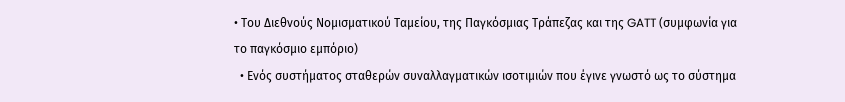• Του Διεθνούς Νομισματικού Ταμείου, της Παγκόσμιας Τράπεζας και της GATT (συμφωνία για το παγκόσμιο εμπόριο)
  • Ενός συστήματος σταθερών συναλλαγματικών ισοτιμιών που έγινε γνωστό ως το σύστημα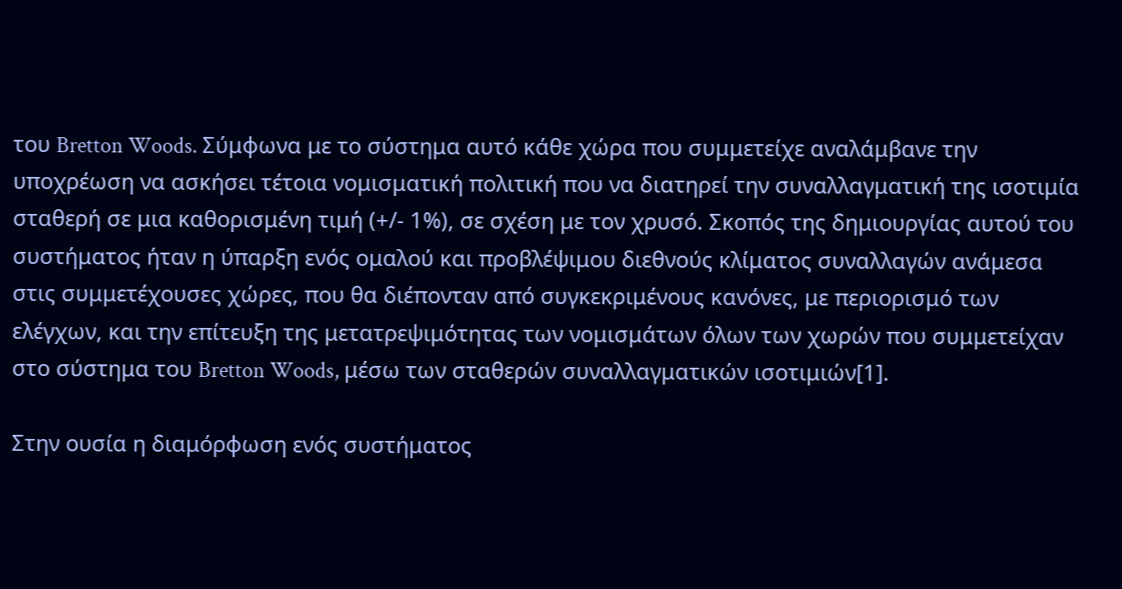του Bretton Woods. Σύμφωνα με το σύστημα αυτό κάθε χώρα που συμμετείχε αναλάμβανε την υποχρέωση να ασκήσει τέτοια νομισματική πολιτική που να διατηρεί την συναλλαγματική της ισοτιμία σταθερή σε μια καθορισμένη τιμή (+/- 1%), σε σχέση με τον χρυσό. Σκοπός της δημιουργίας αυτού του συστήματος ήταν η ύπαρξη ενός ομαλού και προβλέψιμου διεθνούς κλίματος συναλλαγών ανάμεσα στις συμμετέχουσες χώρες, που θα διέπονταν από συγκεκριμένους κανόνες, με περιορισμό των ελέγχων, και την επίτευξη της μετατρεψιμότητας των νομισμάτων όλων των χωρών που συμμετείχαν στο σύστημα του Bretton Woods, μέσω των σταθερών συναλλαγματικών ισοτιμιών[1].

Στην ουσία η διαμόρφωση ενός συστήματος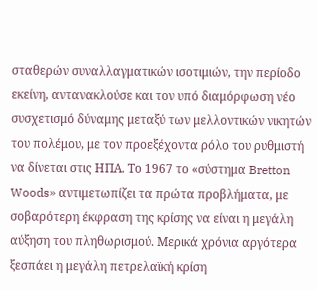σταθερών συναλλαγματικών ισοτιμιών, την περίοδο εκείνη, αντανακλούσε και τον υπό διαμόρφωση νέο συσχετισμό δύναμης μεταξύ των μελλοντικών νικητών του πολέμου, με τον προεξέχοντα ρόλο του ρυθμιστή να δίνεται στις ΗΠΑ. Το 1967 το «σύστημα Bretton Woods» αντιμετωπίζει τα πρώτα προβλήματα, με σοβαρότερη έκφραση της κρίσης να είναι η μεγάλη αύξηση του πληθωρισμού. Μερικά χρόνια αργότερα ξεσπάει η μεγάλη πετρελαϊκή κρίση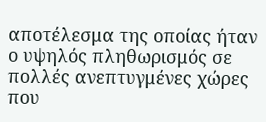αποτέλεσμα της οποίας ήταν ο υψηλός πληθωρισμός σε πολλές ανεπτυγμένες χώρες που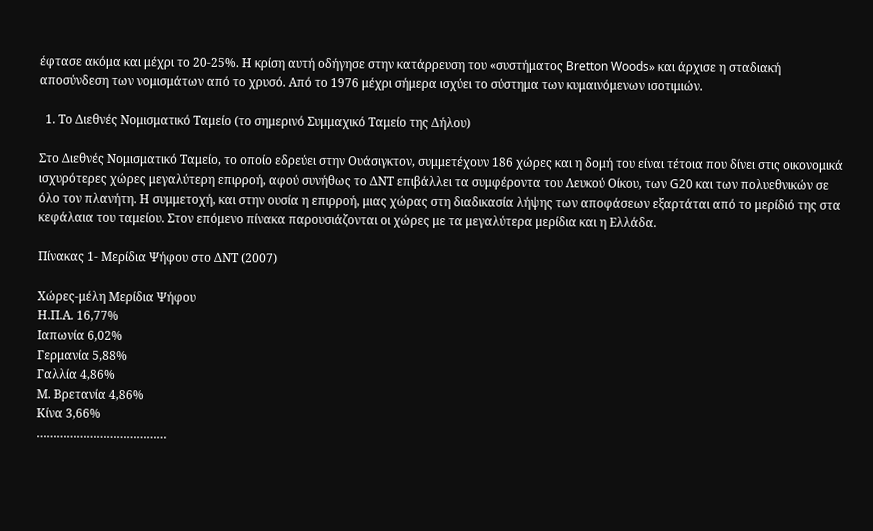έφτασε ακόμα και μέχρι το 20-25%. Η κρίση αυτή οδήγησε στην κατάρρευση του «συστήματος Bretton Woods» και άρχισε η σταδιακή αποσύνδεση των νομισμάτων από το χρυσό. Από το 1976 μέχρι σήμερα ισχύει το σύστημα των κυμαινόμενων ισοτιμιών.

  1. Το Διεθνές Νομισματικό Ταμείο (το σημερινό Συμμαχικό Ταμείο της Δήλου)

Στο Διεθνές Νομισματικό Ταμείο, το οποίο εδρεύει στην Ουάσιγκτον, συμμετέχουν 186 χώρες και η δομή του είναι τέτοια που δίνει στις οικονομικά ισχυρότερες χώρες μεγαλύτερη επιρροή, αφού συνήθως το ΔΝΤ επιβάλλει τα συμφέροντα του Λευκού Οίκου, των G20 και των πολυεθνικών σε όλο τον πλανήτη. Η συμμετοχή, και στην ουσία η επιρροή, μιας χώρας στη διαδικασία λήψης των αποφάσεων εξαρτάται από το μερίδιό της στα κεφάλαια του ταμείου. Στον επόμενο πίνακα παρουσιάζονται οι χώρες με τα μεγαλύτερα μερίδια και η Ελλάδα.

Πίνακας 1- Μερίδια Ψήφου στο ΔΝΤ (2007)

Χώρες-μέλη Μερίδια Ψήφου
Η.Π.Α. 16,77%
Ιαπωνία 6,02%
Γερμανία 5,88%
Γαλλία 4,86%
Μ. Βρετανία 4,86%
Κίνα 3,66%
…………………………………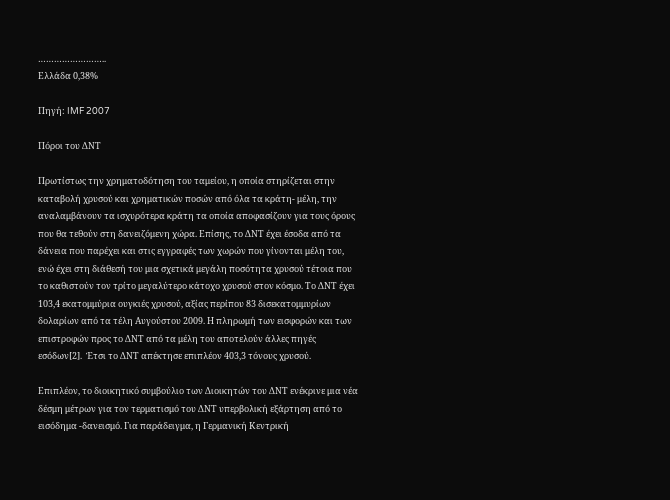……………………..
Ελλάδα 0,38%

Πηγή: IMF 2007

Πόροι του ΔΝΤ

Πρωτίστως την χρηματοδότηση του ταμείου, η οποία στηρίζεται στην καταβολή χρυσού και χρηματικών ποσών από όλα τα κράτη- μέλη, την αναλαμβάνουν τα ισχυρότερα κράτη τα οποία αποφασίζουν για τους όρους που θα τεθούν στη δανειζόμενη χώρα. Επίσης, το ΔΝΤ έχει έσοδα από τα δάνεια που παρέχει και στις εγγραφές των χωρών που γίνονται μέλη του, ενώ έχει στη διάθεσή του μια σχετικά μεγάλη ποσότητα χρυσού τέτοια που το καθιστούν τον τρίτο μεγαλύτερο κάτοχο χρυσού στον κόσμο. Το ΔΝΤ έχει 103,4 εκατομμύρια ουγκιές χρυσού, αξίας περίπου 83 δισεκατομμυρίων δολαρίων από τα τέλη Αυγούστου 2009. Η πληρωμή των εισφορών και των επιστροφών προς το ΔΝΤ από τα μέλη του αποτελούν άλλες πηγές εσόδων[2].  Έτσι το ΔΝΤ απέκτησε επιπλέον 403,3 τόνους χρυσού.

Επιπλέον, το διοικητικό συμβούλιο των Διοικητών του ΔΝΤ ενέκρινε μια νέα δέσμη μέτρων για τον τερματισμό του ΔΝΤ υπερβολική εξάρτηση από το εισόδημα -δανεισμό. Για παράδειγμα, η Γερμανική Κεντρική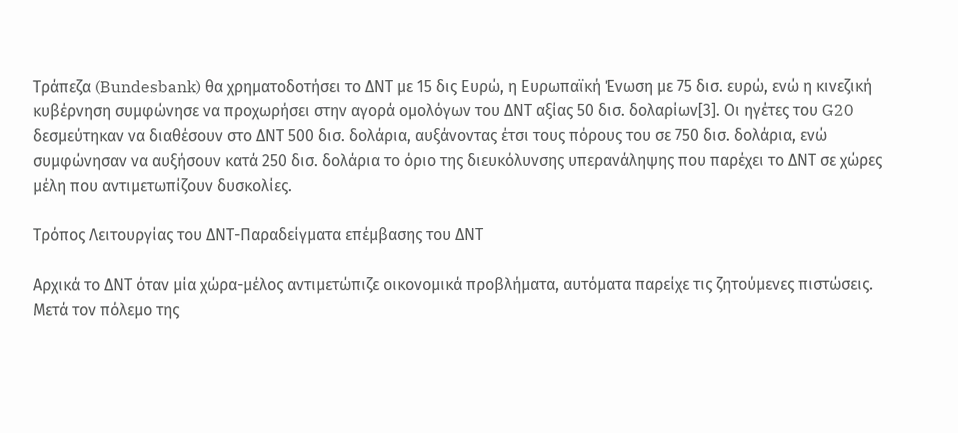Τράπεζα (Bundesbank) θα χρηματοδοτήσει το ΔΝΤ με 15 δις Ευρώ, η Ευρωπαϊκή Ένωση με 75 δισ. ευρώ, ενώ η κινεζική κυβέρνηση συμφώνησε να προχωρήσει στην αγορά ομολόγων του ΔΝΤ αξίας 50 δισ. δολαρίων[3]. Οι ηγέτες του G20 δεσμεύτηκαν να διαθέσουν στο ΔΝΤ 500 δισ. δολάρια, αυξάνοντας έτσι τους πόρους του σε 750 δισ. δολάρια, ενώ συμφώνησαν να αυξήσουν κατά 250 δισ. δολάρια το όριο της διευκόλυνσης υπερανάληψης που παρέχει το ΔΝΤ σε χώρες μέλη που αντιμετωπίζουν δυσκολίες.

Τρόπος Λειτουργίας του ΔΝΤ-Παραδείγματα επέμβασης του ΔΝΤ

Αρχικά το ΔΝΤ όταν μία χώρα-μέλος αντιμετώπιζε οικονομικά προβλήματα, αυτόματα παρείχε τις ζητούμενες πιστώσεις. Μετά τον πόλεμο της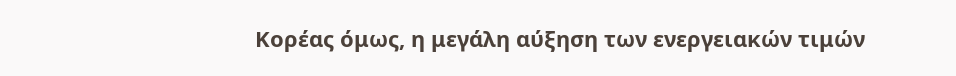Κορέας όμως, η μεγάλη αύξηση των ενεργειακών τιμών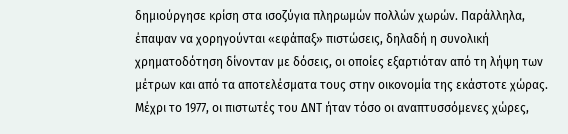δημιούργησε κρίση στα ισοζύγια πληρωμών πολλών χωρών. Παράλληλα, έπαψαν να χορηγούνται «εφάπαξ» πιστώσεις, δηλαδή η συνολική χρηματοδότηση δίνονταν με δόσεις, οι οποίες εξαρτιόταν από τη λήψη των μέτρων και από τα αποτελέσματα τους στην οικονομία της εκάστοτε χώρας. Μέχρι το 1977, οι πιστωτές του ΔΝΤ ήταν τόσο οι αναπτυσσόμενες χώρες,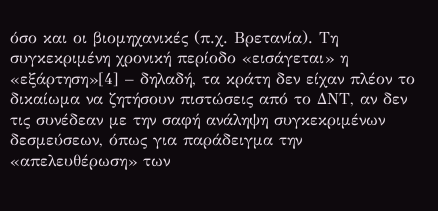όσο και οι βιομηχανικές (π.χ. Βρετανία). Τη συγκεκριμένη χρονική περίοδο «εισάγεται» η «εξάρτηση»[4] – δηλαδή, τα κράτη δεν είχαν πλέον το δικαίωμα να ζητήσουν πιστώσεις από το ΔΝΤ, αν δεν τις συνέδεαν με την σαφή ανάληψη συγκεκριμένων δεσμεύσεων, όπως για παράδειγμα την «απελευθέρωση» των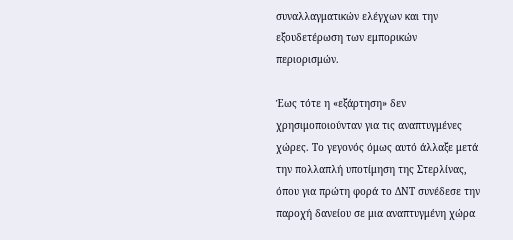συναλλαγματικών ελέγχων και την εξουδετέρωση των εμπορικών περιορισμών.

Έως τότε η «εξάρτηση» δεν χρησιμοποιούνταν για τις αναπτυγμένες χώρες. Το γεγονός όμως αυτό άλλαξε μετά την πολλαπλή υποτίμηση της Στερλίνας, όπου για πρώτη φορά το ΔΝΤ συνέδεσε την παροχή δανείου σε μια αναπτυγμένη χώρα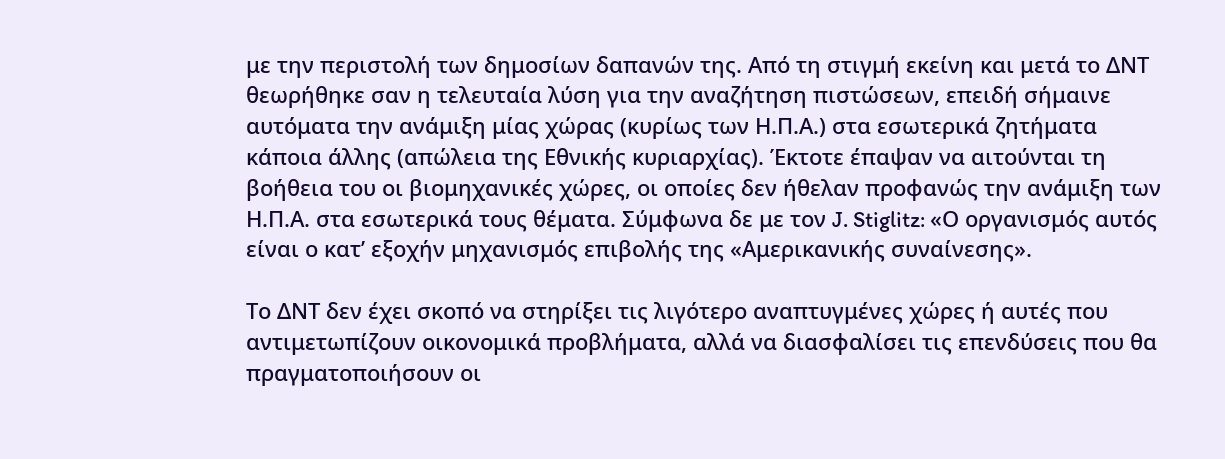με την περιστολή των δημοσίων δαπανών της. Από τη στιγμή εκείνη και μετά το ΔΝΤ θεωρήθηκε σαν η τελευταία λύση για την αναζήτηση πιστώσεων, επειδή σήμαινε αυτόματα την ανάμιξη μίας χώρας (κυρίως των Η.Π.Α.) στα εσωτερικά ζητήματα κάποια άλλης (απώλεια της Εθνικής κυριαρχίας). Έκτοτε έπαψαν να αιτούνται τη βοήθεια του οι βιομηχανικές χώρες, οι οποίες δεν ήθελαν προφανώς την ανάμιξη των Η.Π.Α. στα εσωτερικά τους θέματα. Σύμφωνα δε με τον J. Stiglitz: «Ο οργανισμός αυτός είναι ο κατ’ εξοχήν μηχανισμός επιβολής της «Αμερικανικής συναίνεσης».

Το ΔΝΤ δεν έχει σκοπό να στηρίξει τις λιγότερο αναπτυγμένες χώρες ή αυτές που αντιμετωπίζουν οικονομικά προβλήματα, αλλά να διασφαλίσει τις επενδύσεις που θα πραγματοποιήσουν οι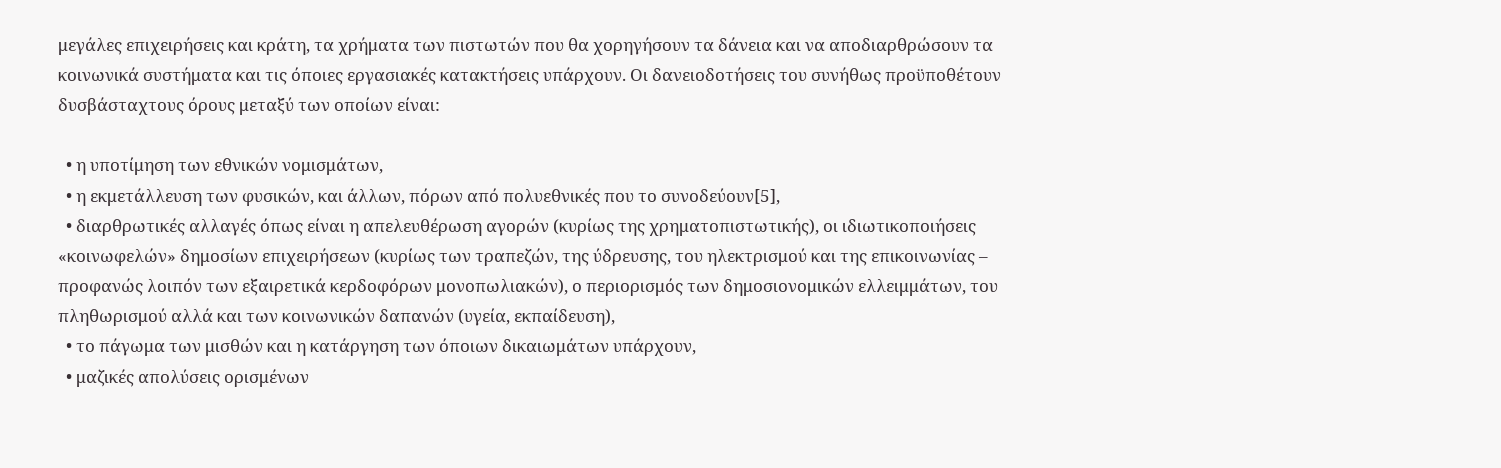μεγάλες επιχειρήσεις και κράτη, τα χρήματα των πιστωτών που θα χορηγήσουν τα δάνεια και να αποδιαρθρώσουν τα κοινωνικά συστήματα και τις όποιες εργασιακές κατακτήσεις υπάρχουν. Οι δανειοδοτήσεις του συνήθως προϋποθέτουν δυσβάσταχτους όρους μεταξύ των οποίων είναι:

  • η υποτίμηση των εθνικών νομισμάτων,
  • η εκμετάλλευση των φυσικών, και άλλων, πόρων από πολυεθνικές που το συνοδεύουν[5],
  • διαρθρωτικές αλλαγές όπως είναι η απελευθέρωση αγορών (κυρίως της χρηματοπιστωτικής), οι ιδιωτικοποιήσεις «κοινωφελών» δημοσίων επιχειρήσεων (κυρίως των τραπεζών, της ύδρευσης, του ηλεκτρισμού και της επικοινωνίας – προφανώς λοιπόν των εξαιρετικά κερδοφόρων μονοπωλιακών), ο περιορισμός των δημοσιονομικών ελλειμμάτων, του πληθωρισμού αλλά και των κοινωνικών δαπανών (υγεία, εκπαίδευση),
  • το πάγωμα των μισθών και η κατάργηση των όποιων δικαιωμάτων υπάρχουν,
  • μαζικές απολύσεις ορισμένων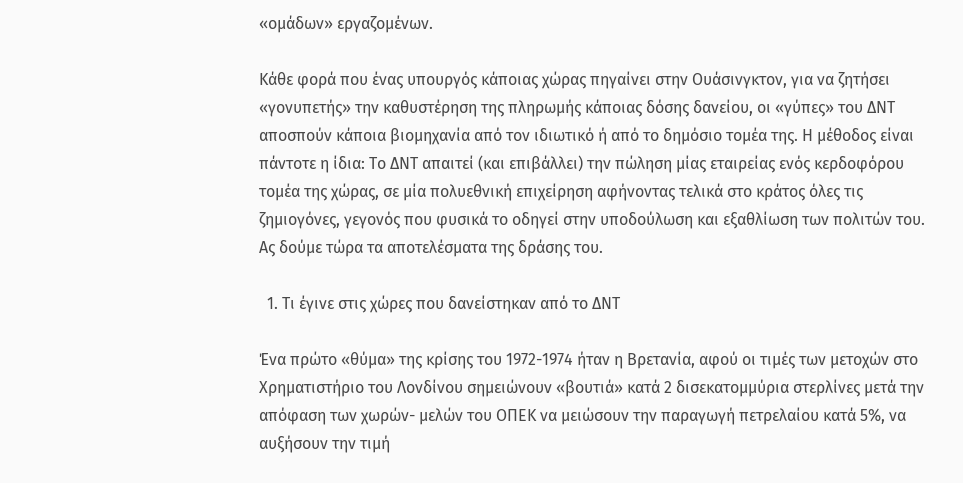«ομάδων» εργαζομένων.

Κάθε φορά που ένας υπουργός κάποιας χώρας πηγαίνει στην Ουάσινγκτον, για να ζητήσει «γονυπετής» την καθυστέρηση της πληρωμής κάποιας δόσης δανείου, οι «γύπες» του ΔΝΤ αποσπούν κάποια βιομηχανία από τον ιδιωτικό ή από το δημόσιο τομέα της. Η μέθοδος είναι πάντοτε η ίδια: Το ΔΝΤ απαιτεί (και επιβάλλει) την πώληση μίας εταιρείας ενός κερδοφόρου τομέα της χώρας, σε μία πολυεθνική επιχείρηση αφήνοντας τελικά στο κράτος όλες τις ζημιογόνες, γεγονός που φυσικά το οδηγεί στην υποδούλωση και εξαθλίωση των πολιτών του. Ας δούμε τώρα τα αποτελέσματα της δράσης του.

  1. Τι έγινε στις χώρες που δανείστηκαν από το ΔΝΤ

Ένα πρώτο «θύμα» της κρίσης του 1972-1974 ήταν η Βρετανία, αφού οι τιμές των μετοχών στο Χρηματιστήριο του Λονδίνου σημειώνουν «βουτιά» κατά 2 δισεκατομμύρια στερλίνες μετά την απόφαση των χωρών- μελών του ΟΠΕΚ να μειώσουν την παραγωγή πετρελαίου κατά 5%, να αυξήσουν την τιμή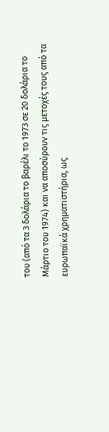του (από τα 3 δολάρια το βαρέλι το 1973 σε 20 δολάρια το Μάρτιο του 1974) και να αποσύρουν τις μετοχές τους από τα ευρωπαϊκά χρηματιστήρια, ως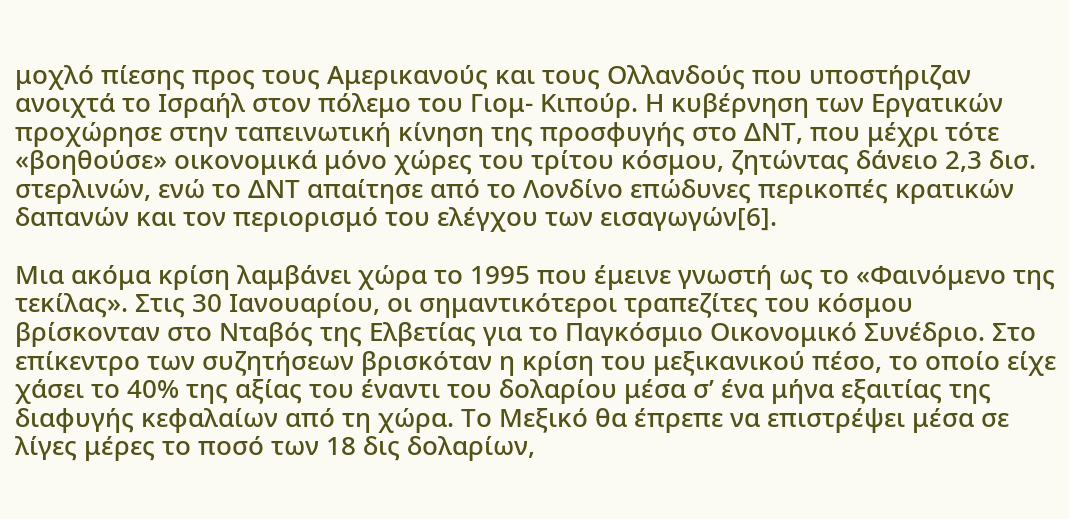μοχλό πίεσης προς τους Αμερικανούς και τους Ολλανδούς που υποστήριζαν ανοιχτά το Ισραήλ στον πόλεμο του Γιομ- Κιπούρ. Η κυβέρνηση των Εργατικών προχώρησε στην ταπεινωτική κίνηση της προσφυγής στο ΔΝΤ, που μέχρι τότε «βοηθούσε» οικονομικά μόνο χώρες του τρίτου κόσμου, ζητώντας δάνειο 2,3 δισ. στερλινών, ενώ το ΔΝΤ απαίτησε από το Λονδίνο επώδυνες περικοπές κρατικών δαπανών και τον περιορισμό του ελέγχου των εισαγωγών[6].

Μια ακόμα κρίση λαμβάνει χώρα το 1995 που έμεινε γνωστή ως το «Φαινόμενο της τεκίλας». Στις 30 Ιανουαρίου, οι σημαντικότεροι τραπεζίτες του κόσμου βρίσκονταν στο Νταβός της Ελβετίας για το Παγκόσμιο Οικονομικό Συνέδριο. Στο επίκεντρο των συζητήσεων βρισκόταν η κρίση του μεξικανικού πέσο, το οποίο είχε χάσει το 40% της αξίας του έναντι του δολαρίου μέσα σ’ ένα μήνα εξαιτίας της διαφυγής κεφαλαίων από τη χώρα. Το Μεξικό θα έπρεπε να επιστρέψει μέσα σε λίγες μέρες το ποσό των 18 δις δολαρίων,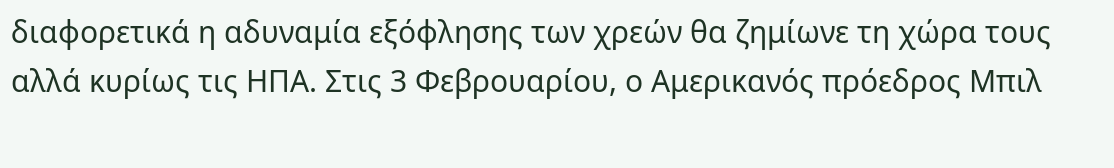διαφορετικά η αδυναμία εξόφλησης των χρεών θα ζημίωνε τη χώρα τους αλλά κυρίως τις ΗΠΑ. Στις 3 Φεβρουαρίου, ο Αμερικανός πρόεδρος Μπιλ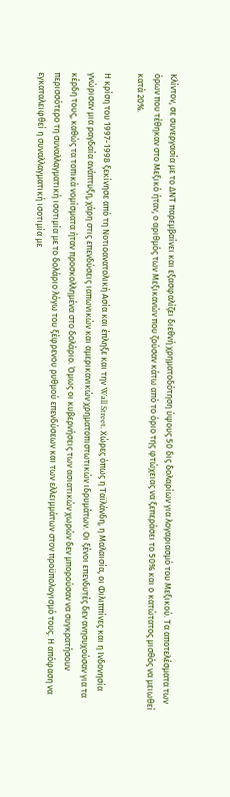Κλίντον, σε συνεργασία με το ΔΝΤ παρεμβαίνει και εξασφαλίζει διεθνή χρηματοδότηση ύψους 50 δις δολαρίων για λογαριασμό του Μεξικού. Τα αποτελέσματα των όρων που τέθηκαν στο Μεξικό ήταν, ο αριθμός των Μεξικανών που ζούσαν κάτω από το όριο της φτώχειας να ξεπεράσει το 50% και ο κατώτατος μισθός να μειωθεί κατά 20%.

Η κρίση του 1997-1998 ξεκίνησε από τη Νοτιοανατολική Ασία και έπληξε και την Wall Street. Χώρες όπως η Ταϊλάνδη, η Μαλαισία, οι Φιλιππίνες και η Ινδονησία γνώρισαν μια ραγδαία ανάπτυξη, χάρη στις επενδύσεις ιαπωνικών και αμερικανικών χρηματοπιστωτικών ιδρυμάτων. Οι ξένοι επενδυτές δεν ανησυχούσαν για τα κέρδη τους, καθώς τα τοπικά νομίσματα ήταν προσκολλημένα στο δολάριο. Όμως οι κυβερνήσεις των ασιατικών χωρών δεν μπορούσαν να συγκρατήσουν περισσότερο τη συναλλαγματική ισοτιμία με το δολάριο λόγω του ξέφρενου ρυθμού επενδύσεων και των ελλειμμάτων στον προϋπολογισμό τους. Η απόφαση να εγκαταλειφθεί η συναλλαγματική ισοτιμία με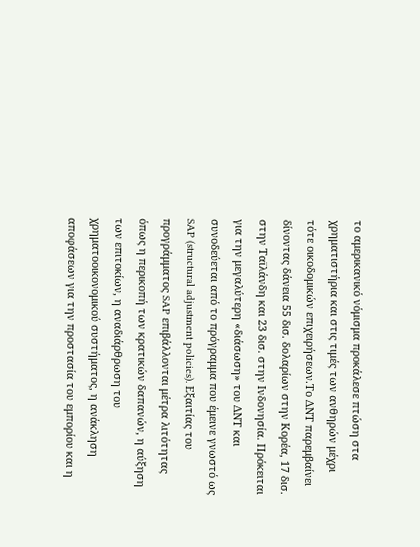το αμερικανικό νόμισμα προκάλεσε πτώση στα χρηματιστήρια και στις τιμές των ανθηρών μέχρι τότε οικοδομικών επιχειρήσεων.Tο ΔΝΤ παρεμβαίνει δίνοντας δάνεια 55 δισ. δολαρίων στην Κορέα, 17 δισ. στην Ταϊλάνδη και 23 δισ. στην Ινδονησία. Πρόκειται για την μεγαλύτερη «διάσωση» του ΔΝΤ και συνοδεύεται από το πρόγραμμα που έμεινε γνωστό ως SAP (structural adjustment policies). Εξαιτίας του προγράμματος SAP επιβάλλονται μέτρα λιτότητας όπως η περικοπή των κρατικών δαπανών, η αύξηση των επιτοκίων, η αναδιάρθρωση του χρηματοοικονομικού συστήματος, η ανάκληση αποφάσεων για την προστασία του εμπορίου και η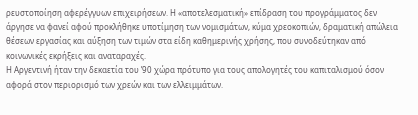ρευστοποίηση αφερέγγυων επιχειρήσεων. Η «αποτελεσματική» επίδραση του προγράμματος δεν άργησε να φανεί αφού προκλήθηκε υποτίμηση των νομισμάτων, κύμα χρεοκοπιών, δραματική απώλεια θέσεων εργασίας και αύξηση των τιμών στα είδη καθημερινής χρήσης, που συνοδεύτηκαν από κοινωνικές εκρήξεις και αναταραχές.
Η Αργεντινή ήταν την δεκαετία του ’90 χώρα πρότυπο για τους απολογητές του καπιταλισμού όσον αφορά στον περιορισμό των χρεών και των ελλειμμάτων.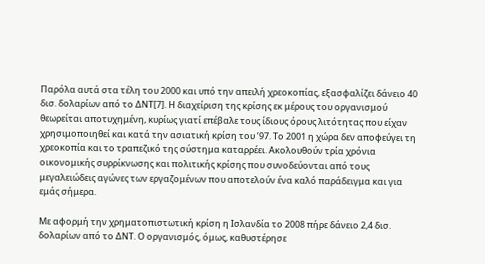Παρόλα αυτά στα τέλη του 2000 και υπό την απειλή χρεοκοπίας, εξασφαλίζει δάνειο 40 δισ. δολαρίων από το ΔΝΤ[7]. Η διαχείριση της κρίσης εκ μέρους του οργανισμού θεωρείται αποτυχημένη, κυρίως γιατί επέβαλε τους ίδιους όρους λιτότητας που είχαν χρησιμοποιηθεί και κατά την ασιατική κρίση του ’97. Το 2001 η χώρα δεν αποφεύγει τη χρεοκοπία και το τραπεζικό της σύστημα καταρρέει. Ακολουθούν τρία χρόνια οικονομικής συρρίκνωσης και πολιτικής κρίσης που συνοδεύονται από τους μεγαλειώδεις αγώνες των εργαζομένων που αποτελούν ένα καλό παράδειγμα και για εμάς σήμερα.

Με αφορμή την χρηματοπιστωτική κρίση η Ισλανδία το 2008 πήρε δάνειο 2,4 δισ. δολαρίων από το ΔΝΤ. Ο οργανισμός, όμως, καθυστέρησε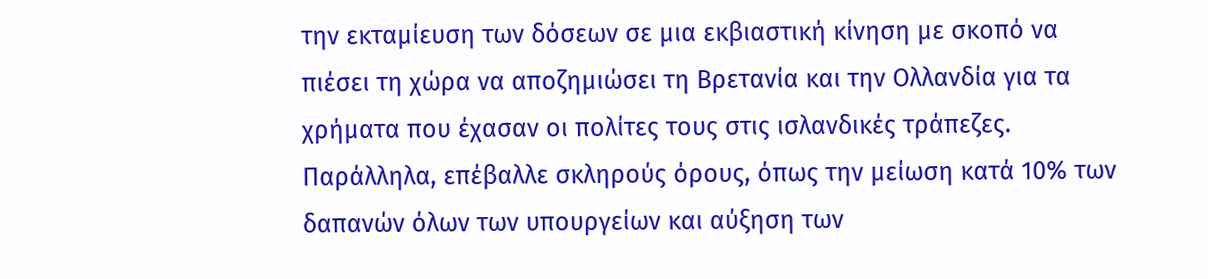την εκταμίευση των δόσεων σε μια εκβιαστική κίνηση με σκοπό να πιέσει τη χώρα να αποζημιώσει τη Βρετανία και την Ολλανδία για τα χρήματα που έχασαν οι πολίτες τους στις ισλανδικές τράπεζες. Παράλληλα, επέβαλλε σκληρούς όρους, όπως την μείωση κατά 10% των δαπανών όλων των υπουργείων και αύξηση των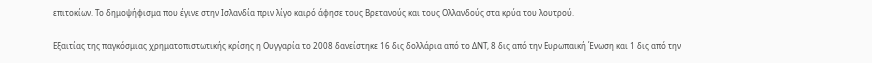επιτοκίων. Το δημοψήφισμα που έγινε στην Ισλανδία πριν λίγο καιρό άφησε τους Βρετανούς και τους Ολλανδούς στα κρύα του λουτρού.

Εξαιτίας της παγκόσμιας χρηματοπιστωτικής κρίσης η Ουγγαρία το 2008 δανείστηκε 16 δις δολλάρια από το ΔΝΤ, 8 δις από την Ευρωπαική Ένωση και 1 δις από την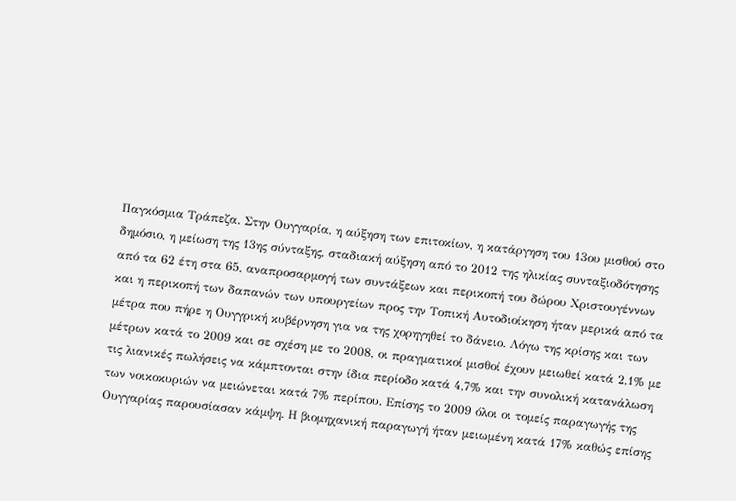Παγκόσμια Τράπεζα. Στην Ουγγαρία, η αύξηση των επιτοκίων, η κατάργηση του 13ου μισθού στο δημόσιο, η μείωση της 13ης σύνταξης, σταδιακή αύξηση από το 2012 της ηλικίας συνταξιοδότησης από τα 62 έτη στα 65, αναπροσαρμογή των συντάξεων και περικοπή του δώρου Χριστουγέννων και η περικοπή των δαπανών των υπουργείων προς την Τοπική Αυτοδιοίκηση ήταν μερικά από τα μέτρα που πήρε η Ουγγρική κυβέρνηση για να της χορηγηθεί το δάνειο. Λόγω της κρίσης και των μέτρων κατά το 2009 και σε σχέση με το 2008, οι πραγματικοί μισθοί έχουν μειωθεί κατά 2,1% με τις λιανικές πωλήσεις να κάμπτονται στην ίδια περίοδο κατά 4,7% και την συνολική κατανάλωση των νοικοκυριών να μειώνεται κατά 7% περίπου. Επίσης το 2009 όλοι οι τομείς παραγωγής της Ουγγαρίας παρουσίασαν κάμψη. Η βιομηχανική παραγωγή ήταν μειωμένη κατά 17% καθώς επίσης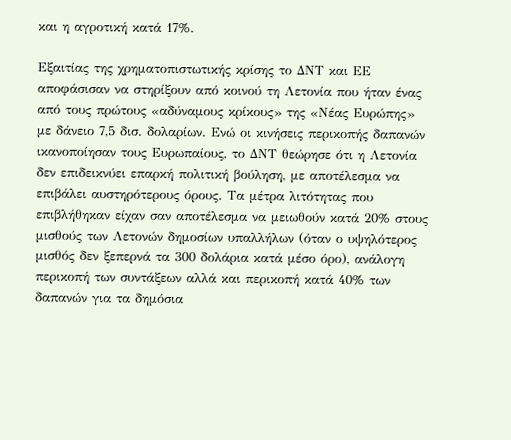και η αγροτική κατά 17%.

Εξαιτίας της χρηματοπιστωτικής κρίσης το ΔΝΤ και ΕΕ αποφάσισαν να στηρίξουν από κοινού τη Λετονία που ήταν ένας από τους πρώτους «αδύναμους κρίκους» της «Νέας Ευρώπης»  με δάνειο 7,5 δισ. δολαρίων. Ενώ οι κινήσεις περικοπής δαπανών ικανοποίησαν τους Ευρωπαίους, το ΔΝΤ θεώρησε ότι η Λετονία δεν επιδεικνύει επαρκή πολιτική βούληση, με αποτέλεσμα να επιβάλει αυστηρότερους όρους. Τα μέτρα λιτότητας που επιβλήθηκαν είχαν σαν αποτέλεσμα να μειωθούν κατά 20% στους μισθούς των Λετονών δημοσίων υπαλλήλων (όταν ο υψηλότερος μισθός δεν ξεπερνά τα 300 δολάρια κατά μέσο όρο), ανάλογη περικοπή των συντάξεων αλλά και περικοπή κατά 40% των δαπανών για τα δημόσια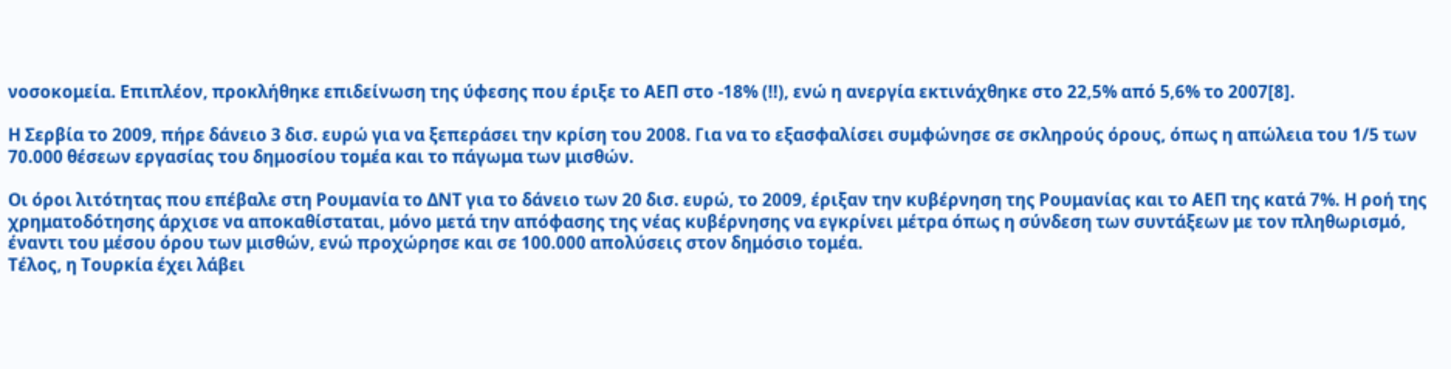νοσοκομεία. Επιπλέον, προκλήθηκε επιδείνωση της ύφεσης που έριξε το ΑΕΠ στο -18% (!!), ενώ η ανεργία εκτινάχθηκε στο 22,5% από 5,6% το 2007[8].

Η Σερβία το 2009, πήρε δάνειο 3 δισ. ευρώ για να ξεπεράσει την κρίση του 2008. Για να το εξασφαλίσει συμφώνησε σε σκληρούς όρους, όπως η απώλεια του 1/5 των 70.000 θέσεων εργασίας του δημοσίου τομέα και το πάγωμα των μισθών.

Οι όροι λιτότητας που επέβαλε στη Ρουμανία το ΔΝΤ για το δάνειο των 20 δισ. ευρώ, το 2009, έριξαν την κυβέρνηση της Ρουμανίας και το ΑΕΠ της κατά 7%. Η ροή της χρηματοδότησης άρχισε να αποκαθίσταται, μόνο μετά την απόφασης της νέας κυβέρνησης να εγκρίνει μέτρα όπως η σύνδεση των συντάξεων με τον πληθωρισμό, έναντι του μέσου όρου των μισθών, ενώ προχώρησε και σε 100.000 απολύσεις στον δημόσιο τομέα.
Τέλος, η Τουρκία έχει λάβει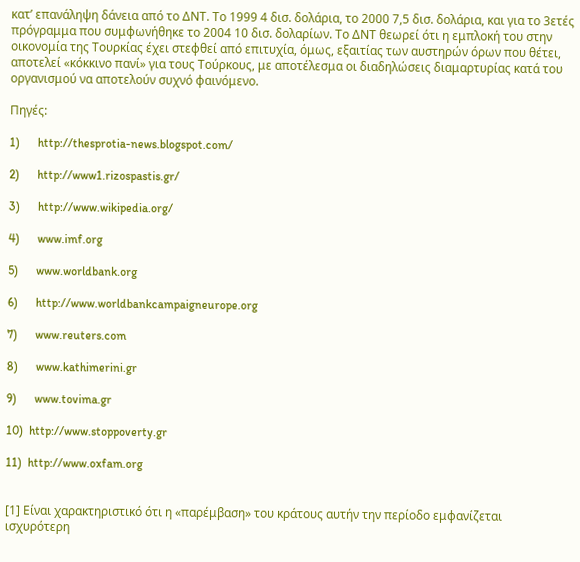κατ’ επανάληψη δάνεια από το ΔΝΤ. Το 1999 4 δισ. δολάρια, το 2000 7,5 δισ. δολάρια, και για το 3ετές πρόγραμμα που συμφωνήθηκε το 2004 10 δισ. δολαρίων. Το ΔΝΤ θεωρεί ότι η εμπλοκή του στην οικονομία της Τουρκίας έχει στεφθεί από επιτυχία, όμως, εξαιτίας των αυστηρών όρων που θέτει, αποτελεί «κόκκινο πανί» για τους Τούρκους, με αποτέλεσμα οι διαδηλώσεις διαμαρτυρίας κατά του οργανισμού να αποτελούν συχνό φαινόμενο.

Πηγές:

1)      http://thesprotia-news.blogspot.com/

2)      http://www1.rizospastis.gr/

3)      http://www.wikipedia.org/

4)      www.imf.org

5)      www.worldbank.org

6)      http://www.worldbankcampaigneurope.org

7)      www.reuters.com

8)      www.kathimerini.gr

9)      www.tovima.gr

10)  http://www.stoppoverty.gr

11)  http://www.oxfam.org


[1] Είναι χαρακτηριστικό ότι η «παρέμβαση» του κράτους αυτήν την περίοδο εμφανίζεται ισχυρότερη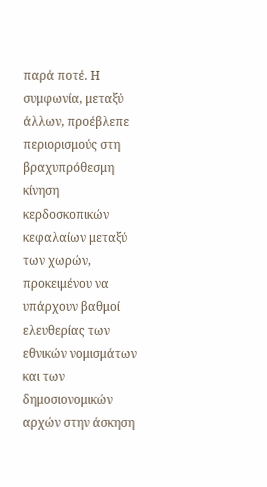παρά ποτέ. Η συμφωνία, μεταξύ άλλων, προέβλεπε περιορισμούς στη βραχυπρόθεσμη κίνηση κερδοσκοπικών κεφαλαίων μεταξύ των χωρών, προκειμένου να υπάρχουν βαθμοί ελευθερίας των εθνικών νομισμάτων και των δημοσιονομικών αρχών στην άσκηση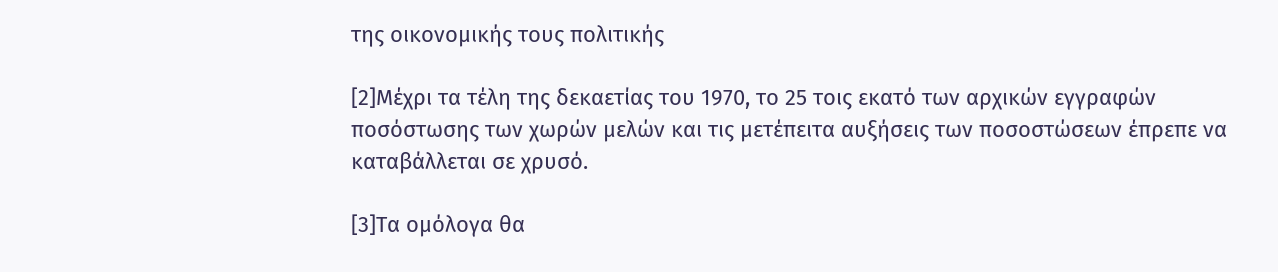της οικονομικής τους πολιτικής

[2]Μέχρι τα τέλη της δεκαετίας του 1970, το 25 τοις εκατό των αρχικών εγγραφών ποσόστωσης των χωρών μελών και τις μετέπειτα αυξήσεις των ποσοστώσεων έπρεπε να καταβάλλεται σε χρυσό.

[3]Τα ομόλογα θα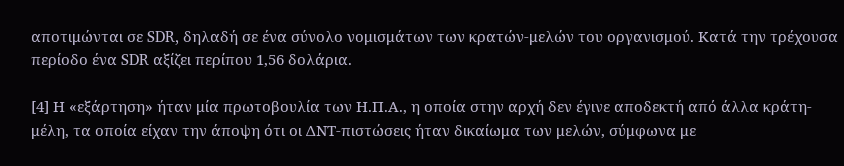αποτιμώνται σε SDR, δηλαδή σε ένα σύνολο νομισμάτων των κρατών-μελών του οργανισμού. Κατά την τρέχουσα περίοδο ένα SDR αξίζει περίπου 1,56 δολάρια.

[4] Η «εξάρτηση» ήταν μία πρωτοβουλία των Η.Π.Α., η οποία στην αρχή δεν έγινε αποδεκτή από άλλα κράτη-μέλη, τα οποία είχαν την άποψη ότι οι ΔΝΤ-πιστώσεις ήταν δικαίωμα των μελών, σύμφωνα με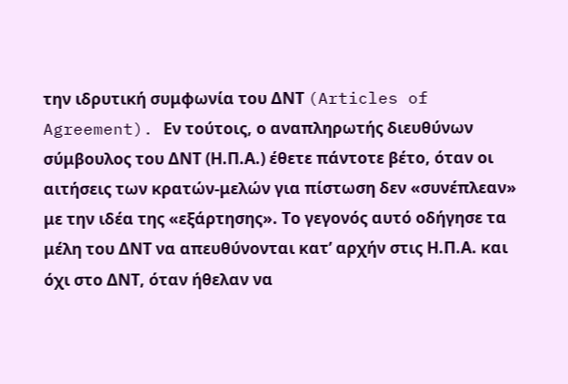την ιδρυτική συμφωνία του ΔΝΤ (Articles of Agreement). Εν τούτοις, ο αναπληρωτής διευθύνων σύμβουλος του ΔΝΤ (Η.Π.Α.) έθετε πάντοτε βέτο, όταν οι αιτήσεις των κρατών-μελών για πίστωση δεν «συνέπλεαν» με την ιδέα της «εξάρτησης». Το γεγονός αυτό οδήγησε τα μέλη του ΔΝΤ να απευθύνονται κατ’ αρχήν στις Η.Π.Α. και όχι στο ΔΝΤ, όταν ήθελαν να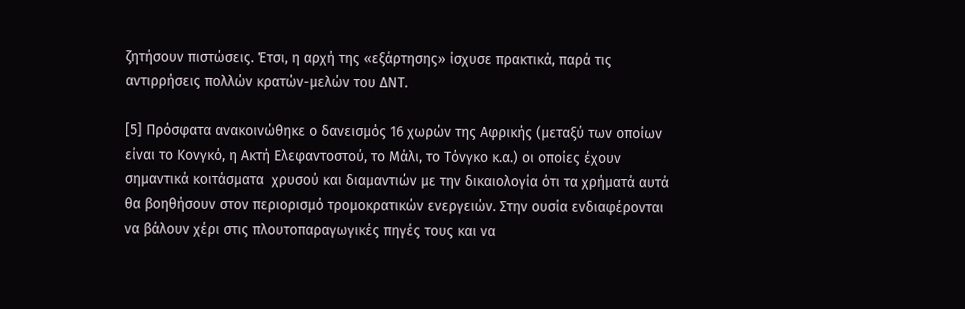ζητήσουν πιστώσεις. Έτσι, η αρχή της «εξάρτησης» ίσχυσε πρακτικά, παρά τις αντιρρήσεις πολλών κρατών-μελών του ΔΝΤ.

[5] Πρόσφατα ανακοινώθηκε ο δανεισμός 16 χωρών της Αφρικής (μεταξύ των οποίων είναι το Κονγκό, η Ακτή Ελεφαντοστού, το Μάλι, το Τόνγκο κ.α.) οι οποίες έχουν σημαντικά κοιτάσματα  χρυσού και διαμαντιών με την δικαιολογία ότι τα χρήματά αυτά θα βοηθήσουν στον περιορισμό τρομοκρατικών ενεργειών. Στην ουσία ενδιαφέρονται να βάλουν χέρι στις πλουτοπαραγωγικές πηγές τους και να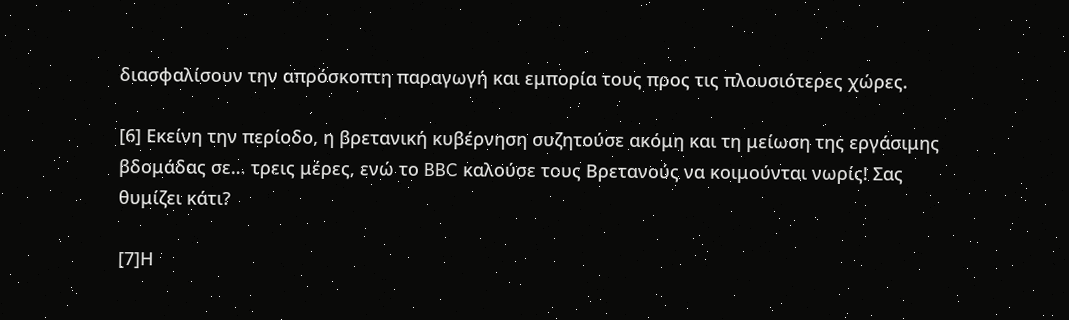διασφαλίσουν την απρόσκοπτη παραγωγή και εμπορία τους προς τις πλουσιότερες χώρες.

[6] Εκείνη την περίοδο, η βρετανική κυβέρνηση συζητούσε ακόμη και τη μείωση της εργάσιμης βδομάδας σε… τρεις μέρες, ενώ το BBC καλούσε τους Βρετανούς να κοιμούνται νωρίς! Σας θυμίζει κάτι?

[7]Η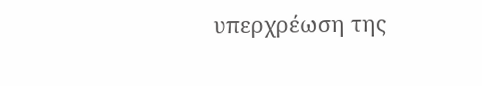υπερχρέωση της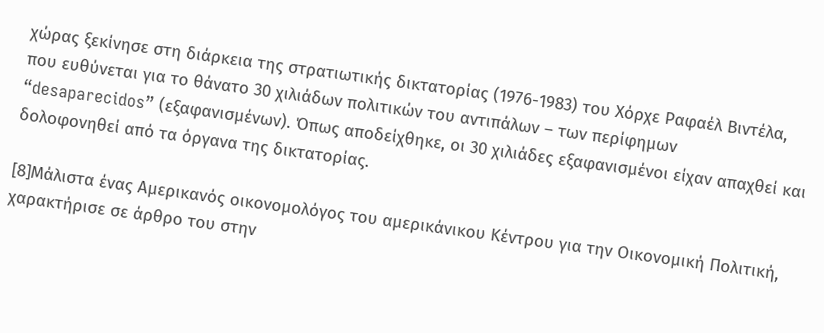χώρας ξεκίνησε στη διάρκεια της στρατιωτικής δικτατορίας (1976-1983) του Χόρχε Ραφαέλ Βιντέλα, που ευθύνεται για το θάνατο 30 χιλιάδων πολιτικών του αντιπάλων – των περίφημων “desaparecidos” (εξαφανισμένων). Όπως αποδείχθηκε, οι 30 χιλιάδες εξαφανισμένοι είχαν απαχθεί και δολοφονηθεί από τα όργανα της δικτατορίας.

[8]Μάλιστα ένας Αμερικανός οικονομολόγος του αμερικάνικου Κέντρου για την Οικονομική Πολιτική, χαρακτήρισε σε άρθρο του στην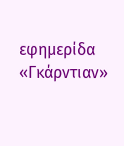εφημερίδα «Γκάρντιαν»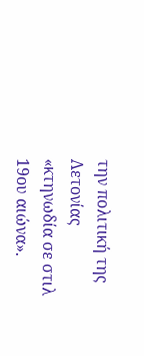την πολιτική της Λετονίας  «κτηνωδία σε στιλ 19ου αιώνα».